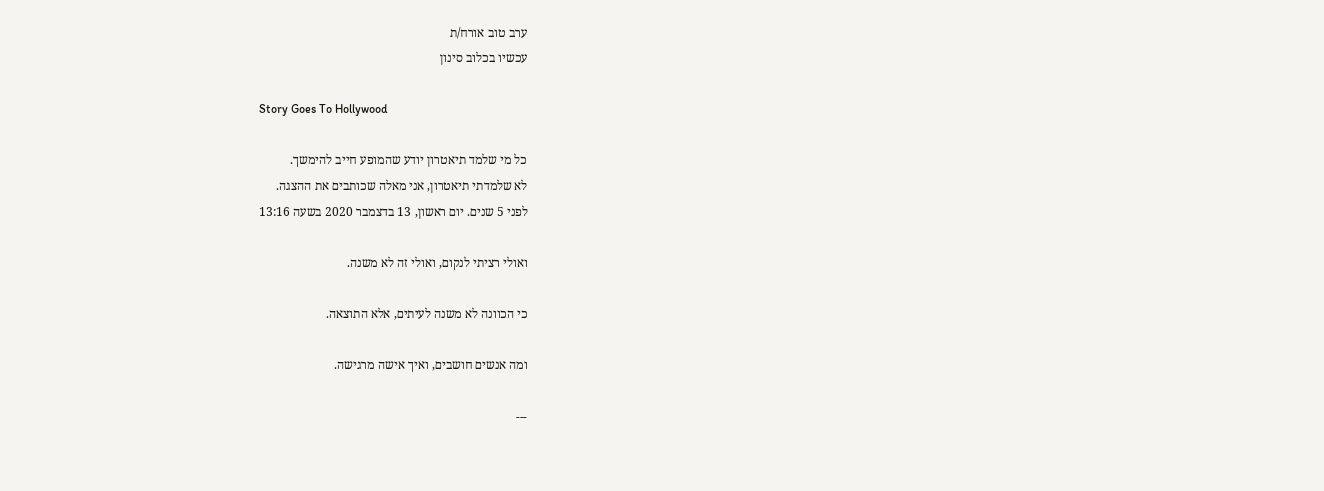ערב טוב אורח/ת
עכשיו בכלוב סינון

Story Goes To Hollywood

כל מי שלמד תיאטרון יודע שהמופע חייב להימשך.
לא שלמדתי תיאטרון, אני מאלה שכותבים את ההצגה.
לפני 5 שנים. יום ראשון, 13 בדצמבר 2020 בשעה 13:16

ואולי רציתי לנקום, ואולי זה לא משנה.

כי הכוונה לא משנה לעיתים, אלא התוצאה.

ומה אנשים חושבים, ואיך אישה מרגישה.

---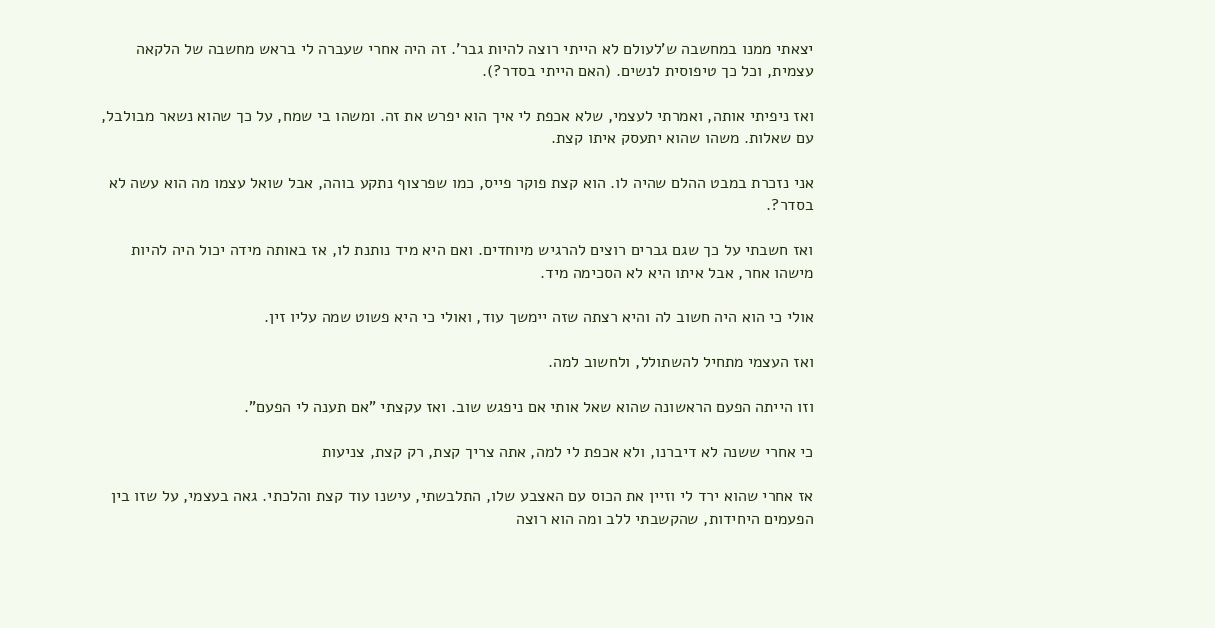יצאתי ממנו במחשבה ש'לעולם לא הייתי רוצה להיות גבר'. זה היה אחרי שעברה לי בראש מחשבה של הלקאה עצמית, וכל כך טיפוסית לנשים. (האם הייתי בסדר?).

ואז ניפיתי אותה, ואמרתי לעצמי, שלא אכפת לי איך הוא יפרש את זה. ומשהו בי שמח, על כך שהוא נשאר מבולבל, עם שאלות. משהו שהוא יתעסק איתו קצת.

אני נזכרת במבט ההלם שהיה לו. הוא קצת פוקר פייס, כמו שפרצוף נתקע בוהה, אבל שואל עצמו מה הוא עשה לא בסדר?.

ואז חשבתי על כך שגם גברים רוצים להרגיש מיוחדים. ואם היא מיד נותנת לו, אז באותה מידה יכול היה להיות מישהו אחר, אבל איתו היא לא הסכימה מיד.

אולי כי הוא היה חשוב לה והיא רצתה שזה יימשך עוד, ואולי כי היא פשוט שמה עליו זין.

ואז העצמי מתחיל להשתולל, ולחשוב למה.

וזו הייתה הפעם הראשונה שהוא שאל אותי אם ניפגש שוב. ואז עקצתי "אם תענה לי הפעם".

כי אחרי ששנה לא דיברנו, ולא אכפת לי למה, אתה צריך קצת, רק קצת, צניעות

אז אחרי שהוא ירד לי וזיין את הכוס עם האצבע שלו, התלבשתי, עישנו עוד קצת והלכתי. גאה בעצמי, על שזו בין הפעמים היחידות, שהקשבתי ללב ומה הוא רוצה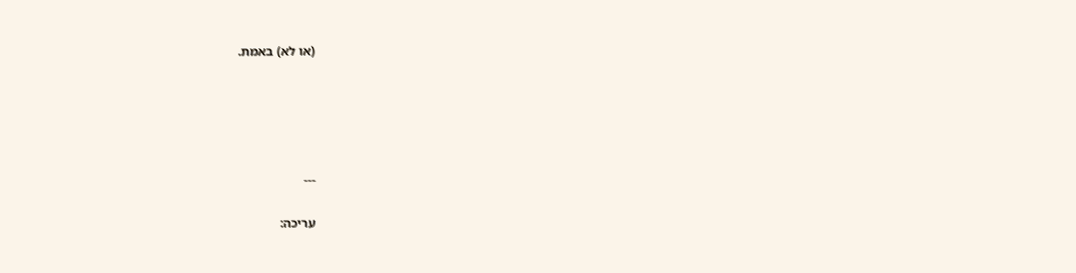(או לא) באמת.





---

עריכה: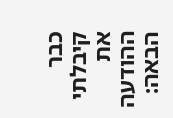כבר קיבלתי את ההודעה הבאה: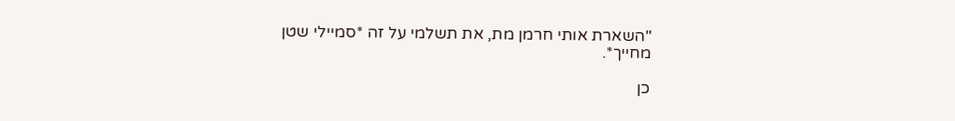"השארת אותי חרמן מת, את תשלמי על זה *סמיילי שטן מחייך*.

כן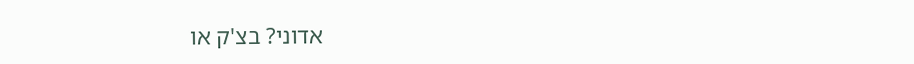אדוני? בצ'ק או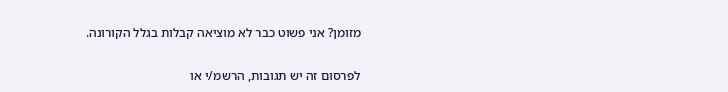מזומן? אני פשוט כבר לא מוציאה קבלות בגלל הקורונה.

לפרסום זה יש תגובות, הרשמ/י או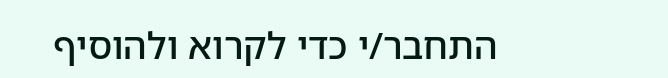התחבר/י כדי לקרוא ולהוסיף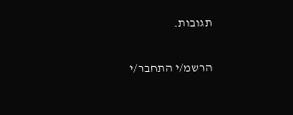תגובות.

הרשמ/י התחבר/י